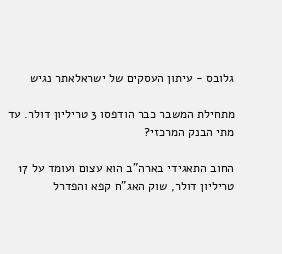גלובס - עיתון העסקים של ישראלאתר נגיש

מתחילת המשבר כבר הודפסו 3 טריליון דולר. עד מתי הבנק המרכזי?

החוב התאגידי בארה"ב הוא עצום ועומד על 17 טריליון דולר, שוק האג"ח קפא והפדרל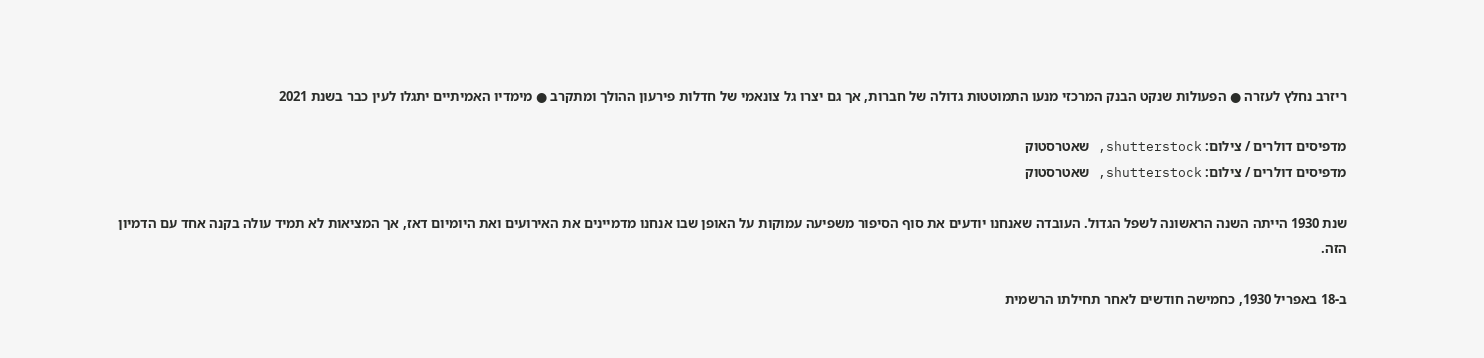ריזרב נחלץ לעזרה ● הפעולות שנקט הבנק המרכזי מנעו התמוטטות גדולה של חברות, אך גם יצרו גל צונאמי של חדלות פירעון ההולך ומתקרב ● מימדיו האמיתיים יתגלו לעין כבר בשנת 2021

מדפיסים דולרים / צילום: shutterstock, שאטרסטוק
מדפיסים דולרים / צילום: shutterstock, שאטרסטוק

שנת 1930 הייתה השנה הראשונה לשפל הגדול. העובדה שאנחנו יודעים את סוף הסיפור משפיעה עמוקות על האופן שבו אנחנו מדמיינים את האירועים ואת היומיום דאז, אך המציאות לא תמיד עולה בקנה אחד עם הדמיון הזה.

ב-18 באפריל 1930, כחמישה חודשים לאחר תחילתו הרשמית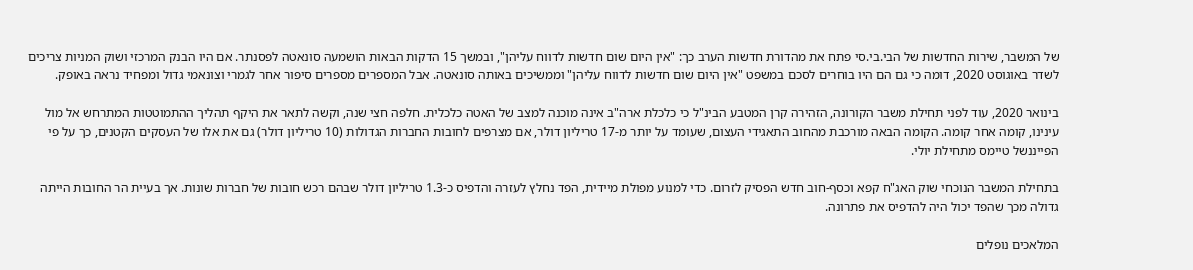של המשבר, שירות החדשות של הבי.בי.סי פתח את מהדורת חדשות הערב כך: "אין היום שום חדשות לדווח עליהן", ובמשך 15 הדקות הבאות הושמעה סונאטה לפסנתר. אם היו הבנק המרכזי ושוק המניות צריכים לשדר באוגוסט 2020, דומה כי גם הם היו בוחרים לסכם במשפט "אין היום שום חדשות לדווח עליהן" וממשיכים באותה סונאטה. אבל המספרים מספרים סיפור אחר לגמרי וצונאמי גדול ומפחיד נראה באופק.

בינואר 2020, עוד לפני תחילת משבר הקורונה, הזהירה קרן המטבע הבינ"ל כי כלכלת ארה"ב אינה מוכנה למצב של האטה כלכלית. חלפה חצי שנה, וקשה לתאר את היקף תהליך ההתמוטטות המתרחש אל מול עינינו, קומה אחר קומה. הקומה הבאה מורכבת מהחוב התאגידי העצום, שעומד על יותר מ-17 טריליון דולר, אם מצרפים לחובות החברות הגדולות (10 טריליון דולר) גם את אלו של העסקים הקטנים, כך על פי הפייננשל טיימס מתחילת יולי.

בתחילת המשבר הנוכחי שוק האג"ח קפא וכסף-חוב חדש הפסיק לזרום. כדי למנוע מפולת מיידית, הפד נחלץ לעזרה והדפיס כ-1.3 טריליון דולר שבהם רכש חובות של חברות שונות. אך בעיית הר החובות הייתה גדולה מכך שהפד יכול היה להדפיס את פתרונה.

המלאכים נופלים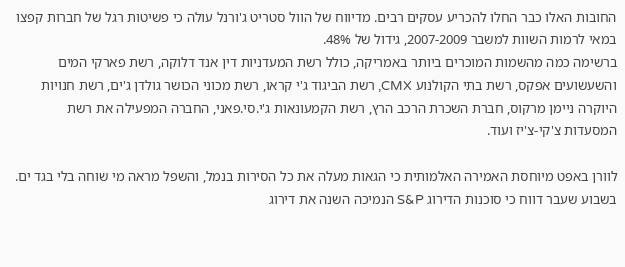החובות האלו כבר החלו להכריע עסקים רבים. מדיווח של הוול סטריט ג'ורנל עולה כי פשיטות רגל של חברות קפצו במאי לרמות השוות למשבר 2007-2009, גידול של 48%.
ברשימה כמה מהשמות המוכרים ביותר באמריקה, כולל רשת המעדניות דין אנד דלוקה, רשת פארקי המים והשעשועים אפקס, רשת בתי הקולנוע CMX, רשת הביגוד ג'י קראו, רשת מכוני הכושר גולדן ג'ים, רשת חנויות היוקרה ניימן מרקוס, חברת השכרת הרכב הרץ, רשת הקמעונאות ג'י.סי.פאני, החברה המפעילה את רשת המסעדות צ'קי-צ'יז ועוד.

לוורן באפט מיוחסת האמירה האלמותית כי הגאות מעלה את כל הסירות בנמל, והשפל מראה מי שוחה בלי בגד ים. בשבוע שעבר דווח כי סוכנות הדירוג S&P הנמיכה השנה את דירוג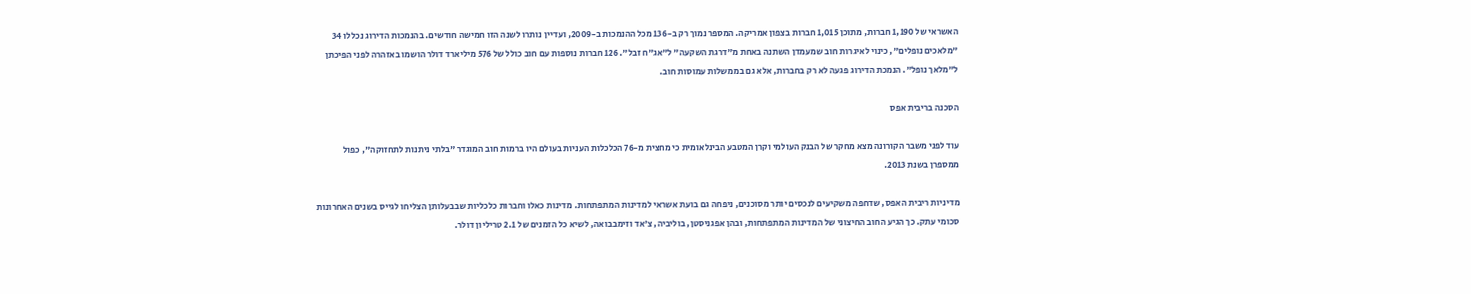האשראי של 1,190 חברות, מתוכן 1,015 חברות בצפון אמריקה. המספר נמוך רק ב-136 מכל ההנמכות ב-2009, ועדיין נותרו לשנה הזו חמישה חודשים. בהנמכות הדירוג נכללו 34 "מלאכים נופלים", כינוי לאיגרות חוב שמעמדן השתנה באחת מ"דרגת השקעה" ל"אג"ח זבל". 126 חברות נוספות עם חוב כולל של 576 מיליארד דולר הושמו באזהרה לפני הפיכתן ל"מלאך נופל". הנמכת הדירוג פגעה לא רק בחברות, אלא גם בממשלות עמוסות חוב.

הסכנה בריבית אפס

עוד לפני משבר הקורונה מצא מחקר של הבנק העולמי וקרן המטבע הבינלאומית כי מחצית מ-76 הכלכלות העניות בעולם היו ברמות חוב המוגדר "בלתי ניתנות לתחזוקה", כפול ממספרן בשנת 2013.

מדיניות ריבית האפס, שדחפה משקיעים לנכסים יותר מסוכנים, ניפחה גם בועת אשראי למדינות המתפתחות. מדינות כאלו וחברות כלכליות שבבעלותן הצליחו לגייס בשנים האחרונות סכומי עתק. כך הגיע החוב החיצוני של המדינות המתפתחות, ובהן אפגניסטן, בוליביה, צ'אד וזימבבואה, לשיא כל הזמנים של 2.1 טריליון דולר.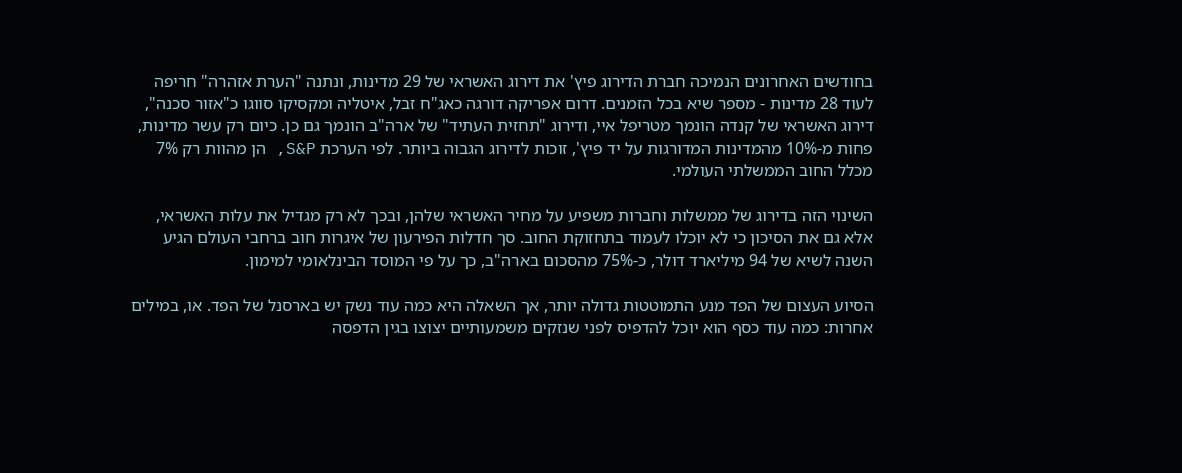בחודשים האחרונים הנמיכה חברת הדירוג פיץ' את דירוג האשראי של 29 מדינות, ונתנה "הערת אזהרה" חריפה לעוד 28 מדינות - מספר שיא בכל הזמנים. דרום אפריקה דורגה כאג"ח זבל, איטליה ומקסיקו סווגו כ"אזור סכנה", דירוג האשראי של קנדה הונמך מטריפל איי, ודירוג "תחזית העתיד" של ארה"ב הונמך גם כן. כיום רק עשר מדינות, פחות מ-10% מהמדינות המדורגות על יד פיץ', זוכות לדירוג הגבוה ביותר. לפי הערכת S&P, הן מהוות רק 7% מכלל החוב הממשלתי העולמי.

השינוי הזה בדירוג של ממשלות וחברות משפיע על מחיר האשראי שלהן, ובכך לא רק מגדיל את עלות האשראי, אלא גם את הסיכון כי לא יוכלו לעמוד בתחזוקת החוב. סך חדלות הפירעון של איגרות חוב ברחבי העולם הגיע השנה לשיא של 94 מיליארד דולר, כ-75% מהסכום בארה"ב, כך על פי המוסד הבינלאומי למימון.

הסיוע העצום של הפד מנע התמוטטות גדולה יותר, אך השאלה היא כמה עוד נשק יש בארסנל של הפד. או, במילים אחרות: כמה עוד כסף הוא יוכל להדפיס לפני שנזקים משמעותיים יצוצו בגין הדפסה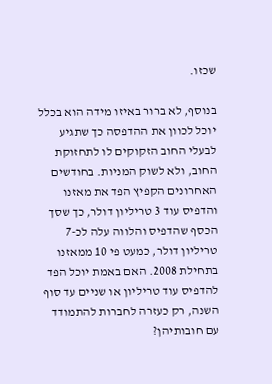שכזו.

בנוסף, לא ברור באיזו מידה הוא בכלל יוכל לכוון את ההדפסה כך שתגיע לבעלי החוב הזקוקים לו לתחזוקת החוב, ולא לשוק המניות. בחודשים האחרונים הקפיץ הפד את מאזנו והדפיס עוד 3 טריליון דולר, כך שסך הכסף שהדפיס והלווה עלה לכ-7 טריליון דולר, כמעט פי 10 ממאזנו בתחילת 2008. האם באמת יוכל הפד להדפיס עוד טריליון או שניים עד סוף השנה, רק כעזרה לחברות להתמודד עם חובותיהן?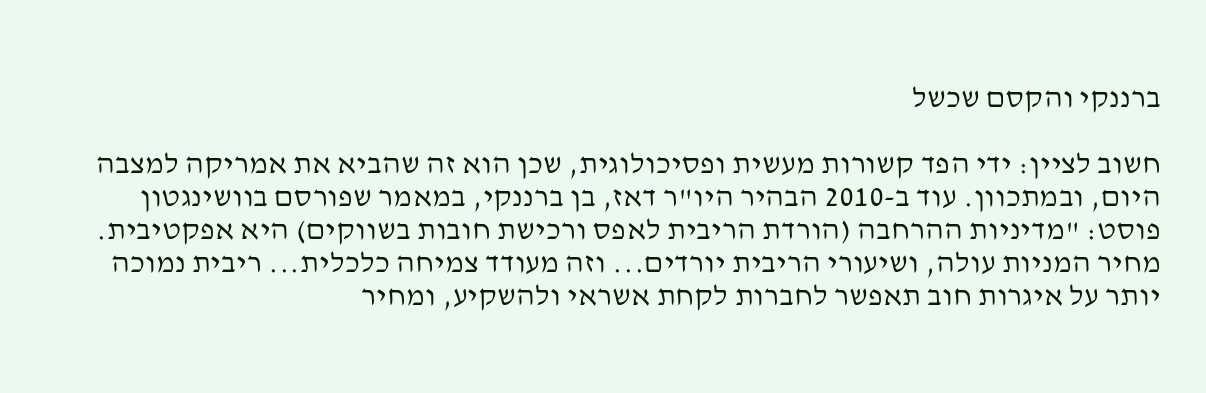ברננקי והקסם שכשל

חשוב לציין: ידי הפד קשורות מעשית ופסיכולוגית, שכן הוא זה שהביא את אמריקה למצבה היום, ובמתכוון. עוד ב-2010 הבהיר היו"ר דאז, בן ברננקי, במאמר שפורסם בוושינגטון פוסט: "מדיניות ההרחבה (הורדת הריבית לאפס ורכישת חובות בשווקים) היא אפקטיבית. מחיר המניות עולה, ושיעורי הריבית יורדים... וזה מעודד צמיחה כלכלית... ריבית נמוכה יותר על איגרות חוב תאפשר לחברות לקחת אשראי ולהשקיע, ומחיר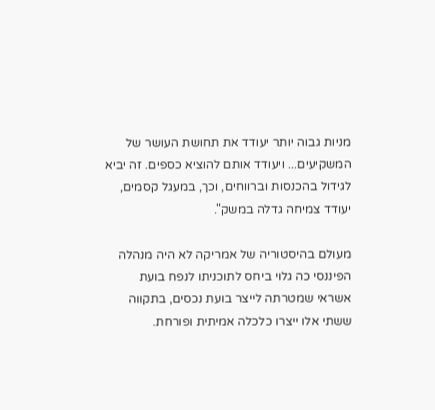מניות גבוה יותר יעודד את תחושת העושר של המשקיעים... ויעודד אותם להוציא כספים. זה יביא לגידול בהכנסות וברווחים, וכך, במעגל קסמים, יעודד צמיחה גדלה במשק".

מעולם בהיסטוריה של אמריקה לא היה מנהלה הפיננסי כה גלוי ביחס לתוכניתו לנפח בועת אשראי שמטרתה לייצר בועת נכסים, בתקווה ששתי אלו ייצרו כלכלה אמיתית ופורחת.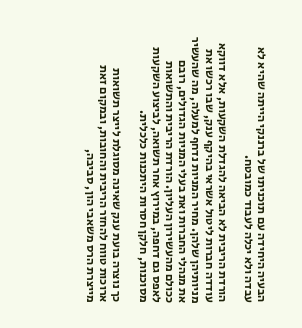הבעיה היחידה עם תוכניתו של ברננקי הייתה שהיא לא עבדה ולא יכלה לעבוד כמובטח.

הורדת הריבית לא הביאה להגדלת השקעות, אלא דווקא עודדה חברות ליטול אשראי בהיקף ענק, שבו רכשו את מניותיהן שלהן. מחיר המניות נדחף למעלה, מה שהעשיר את מנהלי החברות ואת בעלי המניות הגדולים, רובם ככולם מהעשירון העליון. הורדת הריבית והתשואות לאפס גם דחפה, במירוץ אחר תשואה, לביצוע השקעות מסוכנות, חלקן חסרות היתכנות כלכלית.

כך נוצרה בועת ענק שאינה מסוגלת לייצר תשואות ארוכות טווח להחזר הריבית והחובות, ובמקום זאת מייצרת הרס משאבי הון, סביבה,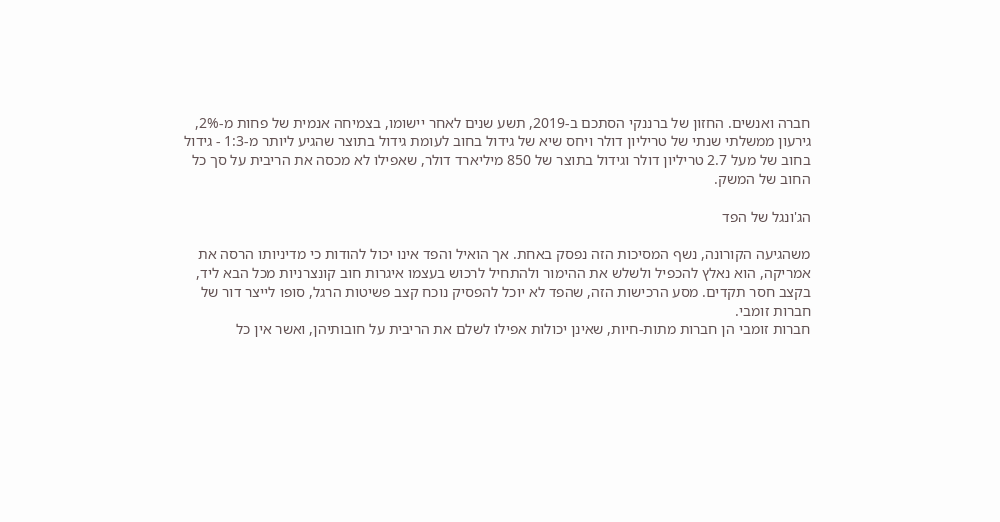חברה ואנשים. החזון של ברננקי הסתכם ב-2019, תשע שנים לאחר יישומו, בצמיחה אנמית של פחות מ-2%, גירעון ממשלתי שנתי של טריליון דולר ויחס שיא של גידול בחוב לעומת גידול בתוצר שהגיע ליותר מ-1:3 - גידול בחוב של מעל 2.7 טריליון דולר וגידול בתוצר של 850 מיליארד דולר, שאפילו לא מכסה את הריבית על סך כל החוב של המשק.

הג'ונגל של הפד

משהגיעה הקורונה, נשף המסיכות הזה נפסק באחת. אך הואיל והפד אינו יכול להודות כי מדיניותו הרסה את אמריקה, הוא נאלץ להכפיל ולשלש את ההימור ולהתחיל לרכוש בעצמו איגרות חוב קונצרניות מכל הבא ליד, בקצב חסר תקדים. מסע הרכישות הזה, שהפד לא יוכל להפסיק נוכח קצב פשיטות הרגל, סופו לייצר דור של חברות זומבי.
חברות זומבי הן חברות מתות-חיות, שאינן יכולות אפילו לשלם את הריבית על חובותיהן, ואשר אין כל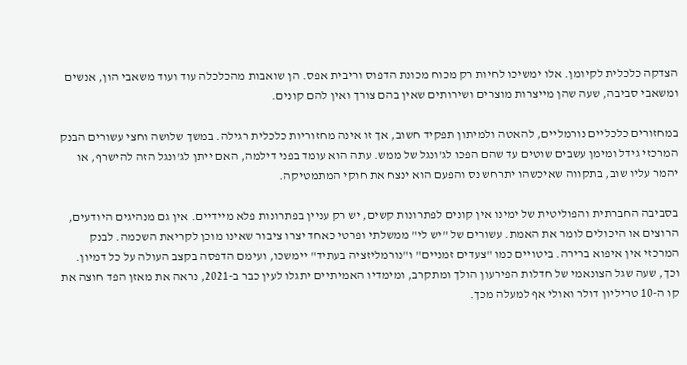הצדקה כלכלית לקיומן. אלו ימשיכו לחיות רק מכוח מכונת הדפוס וריבית אפס. הן שואבות מהכלכלה עוד ועוד משאבי הון, אנשים ומשאבי סביבה, שעה שהן מייצרות מוצרים ושירותים שאין בהם צורך ואין להם קונים.

במחזורים כלכליים נורמליים, להאטה ולמיתון תפקיד חשוב, אך זו אינה מחזוריות כלכלית רגילה. במשך שלושה וחצי עשורים הבנק המרכזי גידל ומימן עשבים שוטים עד שהם הפכו לג'ונגל של ממש. עתה הוא עומד בפני דילמה, האם ייתן לג'ונגל הזה להישרף, או יהמר עליו שוב, בתקווה שאיכשהו יתרחש נס והפעם הוא ינצח את חוקי המתמטיקה.

בסביבה החברתית והפוליטית של ימינו אין קונים לפתרונות קשים, יש רק עניין בפתרונות פלא מיידיים. אין גם מנהיגים היודעים, הרוצים או היכולים לומר את האמת. עשורים של "יש לי" ממשלתי ופרטי כאחד יצרו ציבור שאינו מוכן לקריאת השכמה. לבנק המרכזי אין איפוא ברירה. ביטויים כמו "צעדים זמניים" ו"נורמליזציה בעתיד" יימשכו, ועימם הדפסה בקצב העולה על כל דמיון. וכך, שעה שגל הצונאמי של חדלות הפירעון הולך ומתקרב, ומימדיו האמיתיים יתגלו לעין כבר ב-2021, נראה את מאזן הפד חוצה את קו ה-10 טריליון דולר ואולי אף למעלה מכך.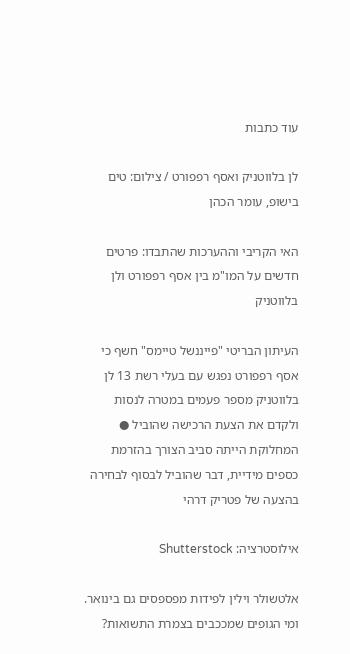עוד כתבות

לן בלווטניק ואסף רפפורט / צילום: טים בישופ, עומר הכהן

האי הקריבי וההערכות שהתבדו: פרטים חדשים על המו"מ בין אסף רפפורט ולן בלווטניק

העיתון הבריטי "פייננשל טיימס" חשף כי אסף רפפורט נפגש עם בעלי רשת 13 לן בלווטניק מספר פעמים במטרה לנסות ולקדם את הצעת הרכישה שהוביל ● המחלוקת הייתה סביב הצורך בהזרמת כספים מידיית, דבר שהוביל לבסוף לבחירה בהצעה של פטריק דרהי

אילוסטרציה: Shutterstock

אלטשולר וילין לפידות מפספסים גם בינואר. ומי הגופים שמככבים בצמרת התשואות?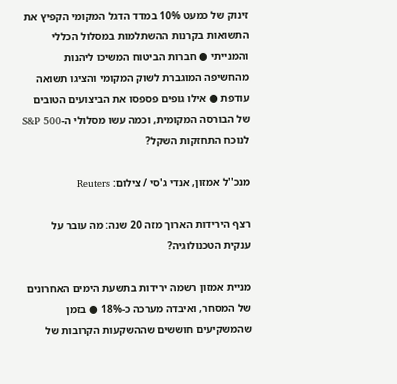זינוק של כמעט 10% במדד הדגל המקומי הקפיץ את התשואות בקרנות ההשתלמות במסלול הכללי והמנייתי ● חברות הביטוח המשיכו ליהנות מהחשיפה המוגברת לשוק המקומי והציגו תשואה עודפת ● אילו גופים פספסו את הביצועים הטובים של הבורסה המקומית, וכמה עשו מסלולי ה-S&P 500 לנוכח התחזקות השקל?

מנכ''ל אמזון, אנדי ג'סי / צילום: Reuters

רצף הירידות הארוך מזה 20 שנה: מה עובר על ענקית הטכנולוגיה?

מניית אמזון רשמה ירידות בתשעת הימים האחרונים של המסחר, ואיבדה מערכה כ-18% ● בזמן שהמשקיעים חוששים שההשקעות הקרובות של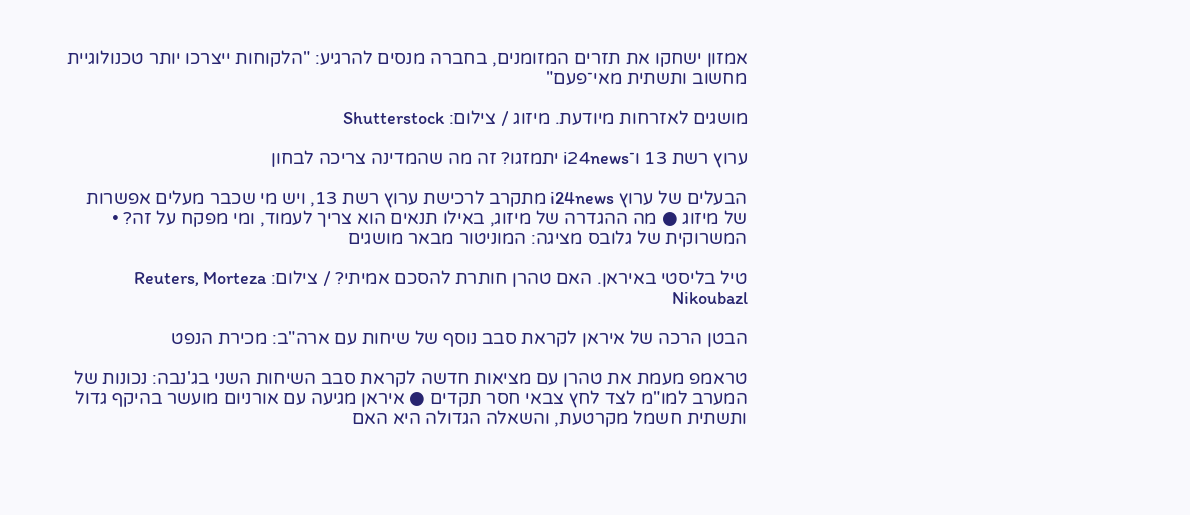אמזון ישחקו את תזרים המזומנים, בחברה מנסים להרגיע: "הלקוחות ייצרכו יותר טכנולוגיית מחשוב ותשתית מאי־פעם"

מושגים לאזרחות מיודעת. מיזוג / צילום: Shutterstock

ערוץ רשת 13 ו־i24news יתמזגו? זה מה שהמדינה צריכה לבחון

הבעלים של ערוץ i24news מתקרב לרכישת ערוץ רשת 13, ויש מי שכבר מעלים אפשרות של מיזוג ● מה ההגדרה של מיזוג, באילו תנאים הוא צריך לעמוד, ומי מפקח על זה? • המשרוקית של גלובס מציגה: המוניטור מבאר מושגים

טיל בליסטי באיראן. האם טהרן חותרת להסכם אמיתי? / צילום: Reuters, Morteza Nikoubazl

הבטן הרכה של איראן לקראת סבב נוסף של שיחות עם ארה"ב: מכירת הנפט

טראמפ מעמת את טהרן עם מציאות חדשה לקראת סבב השיחות השני בג'נבה: נכונות של המערב למו"מ לצד לחץ צבאי חסר תקדים ● איראן מגיעה עם אורניום מועשר בהיקף גדול ותשתית חשמל מקרטעת, והשאלה הגדולה היא האם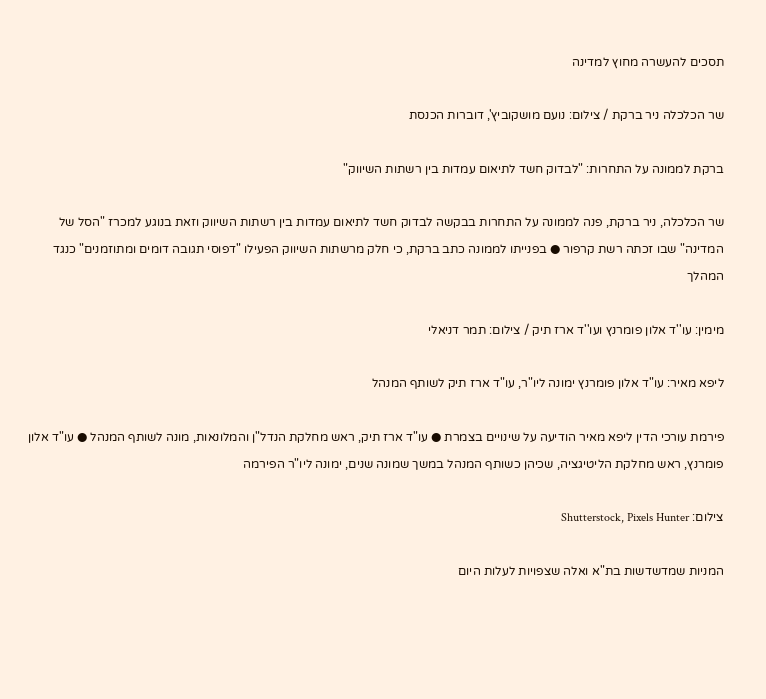תסכים להעשרה מחוץ למדינה

שר הכלכלה ניר ברקת / צילום: נועם מושקוביץ', דוברות הכנסת

ברקת לממונה על התחרות: "לבדוק חשד לתיאום עמדות בין רשתות השיווק"

שר הכלכלה, ניר ברקת, פנה לממונה על התחרות בבקשה לבדוק חשד לתיאום עמדות בין רשתות השיווק וזאת בנוגע למכרז "הסל של המדינה" שבו זכתה רשת קרפור ● בפנייתו לממונה כתב ברקת, כי חלק מרשתות השיווק הפעילו "דפוסי תגובה דומים ומתוזמנים" כנגד המהלך

מימין: עו''ד אלון פומרנץ ועו''ד ארז תיק / צילום: תמר דניאלי

ליפא מאיר: עו"ד אלון פומרנץ ימונה ליו"ר, עו"ד ארז תיק לשותף המנהל

פירמת עורכי הדין ליפא מאיר הודיעה על שינויים בצמרת ● עו"ד ארז תיק, ראש מחלקת הנדל"ן והמלונאות, מונה לשותף המנהל ● עו"ד אלון פומרנץ, ראש מחלקת הליטיגציה, שכיהן כשותף המנהל במשך שמונה שנים, ימונה ליו"ר הפירמה

צילום: Shutterstock, Pixels Hunter

המניות שמדשדשות בת"א ואלה שצפויות לעלות היום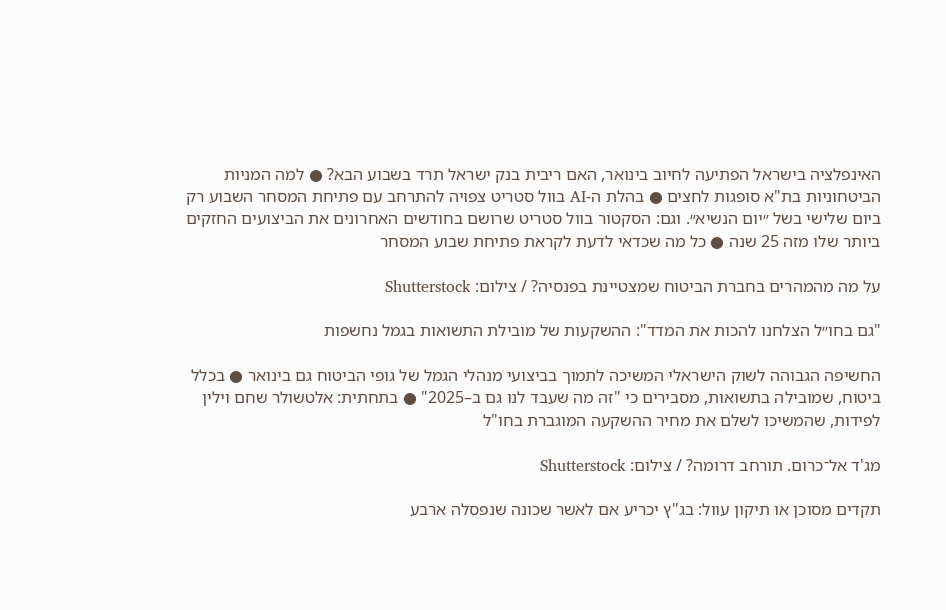האינפלציה בישראל הפתיעה לחיוב בינואר, האם ריבית בנק ישראל תרד בשבוע הבא? ● למה המניות הביטחוניות בת"א סופגות לחצים ● בהלת ה-AI בוול סטריט צפויה להתרחב עם פתיחת המסחר השבוע רק ביום שלישי בשל ״יום הנשיא״. וגם: הסקטור בוול סטריט שרושם בחודשים האחרונים את הביצועים החזקים ביותר שלו מזה 25 שנה ● כל מה שכדאי לדעת לקראת פתיחת שבוע המסחר

על מה מהמהרים בחברת הביטוח שמצטיינת בפנסיה? / צילום: Shutterstock

"גם בחו״ל הצלחנו להכות את המדד": ההשקעות של מובילת התשואות בגמל נחשפות

החשיפה הגבוהה לשוק הישראלי המשיכה לתמוך בביצועי מנהלי הגמל של גופי הביטוח גם בינואר ● בכלל ביטוח, שמובילה בתשואות, מסבירים כי "זה מה שעבד לנו גם ב–2025" ● בתחתית: אלטשולר שחם וילין לפידות, שהמשיכו לשלם את מחיר ההשקעה המוגברת בחו"ל

מג'ד אל־כרום. תורחב דרומה? / צילום: Shutterstock

תקדים מסוכן או תיקון עוול: בג"ץ יכריע אם לאשר שכונה שנפסלה ארבע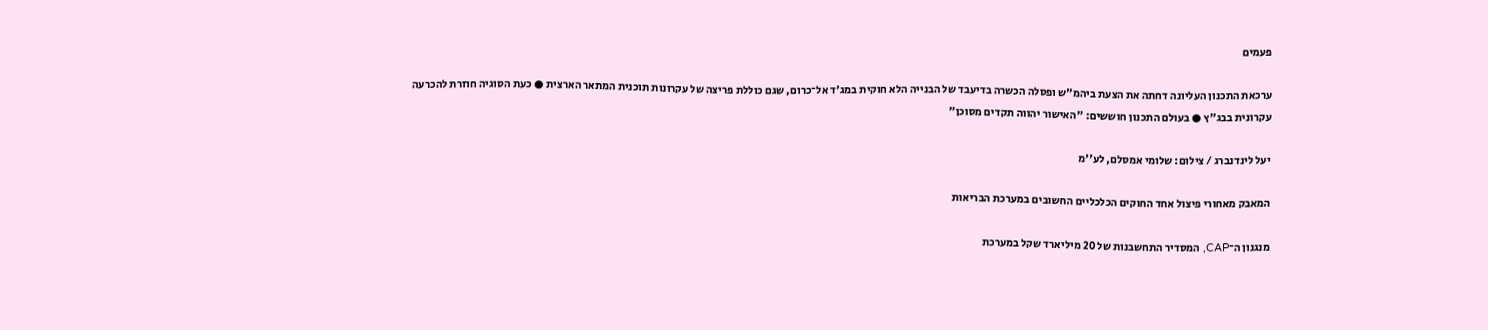פעמים

ערכאת התכנון העליונה דחתה את הצעת ביהמ"ש ופסלה הכשרה בדיעבד של הבנייה הלא חוקית במג'ד אל־כרום, שגם כוללת פריצה של עקרונות תוכנית המתאר הארצית ● כעת הסוגיה חוזרת להכרעה עקרונית בבג"ץ ● בעולם התכנון חוששים: "האישור יהווה תקדים מסוכן"

יעל לינדנברג / צילום: שלומי אמסלם, לע''מ

המאבק מאחורי פיצול אחד החוקים הכלכליים החשובים במערכת הבריאות

מנגנון ה־CAP, המסדיר התחשבנות של 20 מיליארד שקל במערכת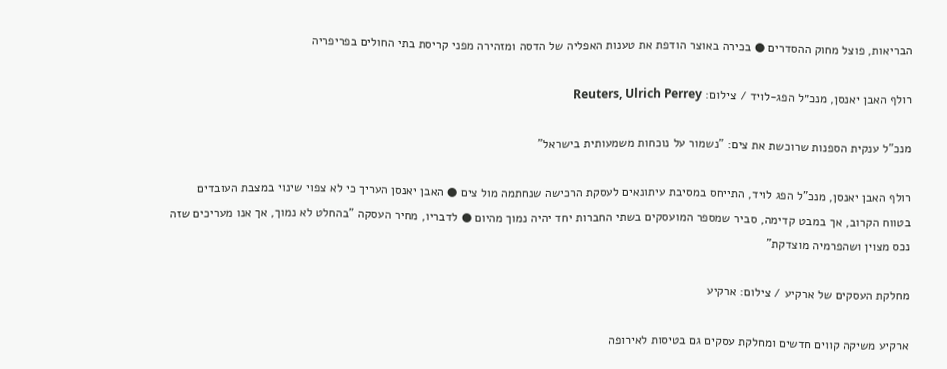הבריאות, פוצל מחוק ההסדרים ● בכירה באוצר הודפת את טענות האפליה של הדסה ומזהירה מפני קריסת בתי החולים בפריפריה

רולף האבן יאנסן, מנכ״ל הפג-לויד / צילום: Reuters, Ulrich Perrey

מנכ"ל ענקית הספנות שרוכשת את צים: "נשמור על נוכחות משמעותית בישראל"

רולף האבן יאנסן, מנכ"ל הפג לויד, התייחס במסיבת עיתונאים לעסקת הרכישה שנחתמה מול צים ● האבן יאנסן העריך כי לא צפוי שינוי במצבת העובדים בטווח הקרוב, אך במבט קדימה, סביר שמספר המועסקים בשתי החברות יחד יהיה נמוך מהיום ● לדבריו, מחיר העסקה "בהחלט לא נמוך, אך אנו מעריכים שזה נכס מצוין ושהפרמיה מוצדקת"

מחלקת העסקים של ארקיע / צילום: ארקיע

ארקיע משיקה קווים חדשים ומחלקת עסקים גם בטיסות לאירופה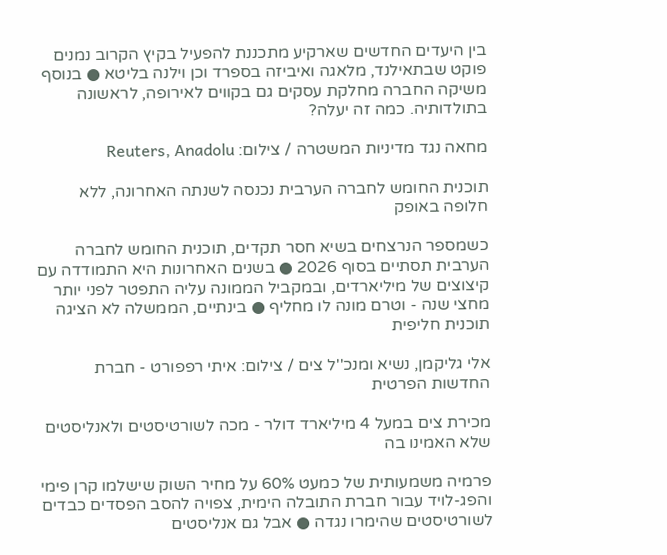בין היעדים החדשים שארקיע מתכננת להפעיל בקיץ הקרוב נמנים פוקט שבתאילנד, מלאגה ואיביזה בספרד וכן וילנה בליטא ● בנוסף משיקה החברה מחלקת עסקים גם בקווים לאירופה, לראשונה בתולדותיה. כמה זה יעלה?

מחאה נגד מדיניות המשטרה / צילום: Reuters, Anadolu

תוכנית החומש לחברה הערבית נכנסה לשנתה האחרונה, ללא חלופה באופק

כשמספר הנרצחים בשיא חסר תקדים, תוכנית החומש לחברה הערבית תסתיים בסוף 2026 ● בשנים האחרונות היא התמודדה עם קיצוצים של מיליארדים, ובמקביל הממונה עליה התפטר לפני יותר מחצי שנה - וטרם מונה לו מחליף ● בינתיים, הממשלה לא הציגה תוכנית חליפית

אלי גליקמן, נשיא ומנכ''ל צים / צילום: איתי רפפורט - חברת החדשות הפרטית

מכירת צים במעל 4 מיליארד דולר - מכה לשורטיסטים ולאנליסטים שלא האמינו בה

פרמיה משמעותית של כמעט 60% על מחיר השוק שישלמו קרן פימי והפג-לויד עבור חברת התובלה הימית, צפויה להסב הפסדים כבדים לשורטיסטים שהימרו נגדה ● אבל גם אנליסטים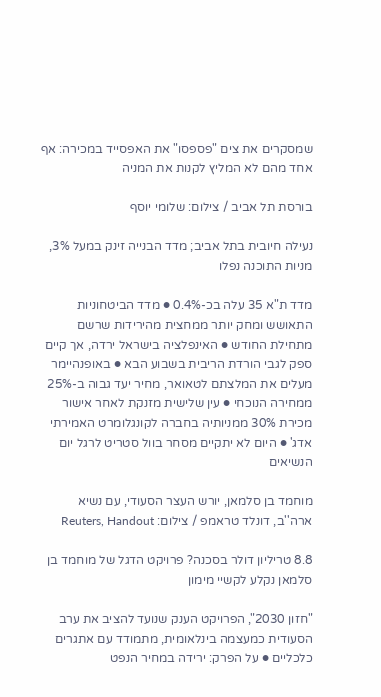שמסקרים את צים "פספסו" את האפסייד במכירה: אף אחד מהם לא המליץ לקנות את המניה

בורסת תל אביב / צילום: שלומי יוסף

נעילה חיובית בתל אביב; מדד הבנייה זינק במעל 3%, מניות התוכנה נפלו

מדד ת"א 35 עלה בכ-0.4% ● מדד הביטחוניות התאושש ומחק יותר ממחצית מהירידות שרשם מתחילת החודש ● האינפלציה בישראל ירדה, אך קיים ספק לגבי הורדת הריבית בשבוע הבא ● באופנהיימר מעלים את המלצתם לטאואר, מחיר יעד גבוה ב-25% ממחירה הנוכחי ● עין שלישית מזנקת לאחר אישור מכירת 30% ממניותיה בחברה לקונגלומרט האמירתי אדג' ● היום לא יתקיים מסחר בוול סטריט לרגל יום הנשיאים

מוחמד בן סלמאן, יורש העצר הסעודי, עם נשיא ארה''ב, דונלד טראמפ / צילום: Reuters, Handout

8.8 טריליון דולר בסכנה? פרויקט הדגל של מוחמד בן סלמאן נקלע לקשיי מימון

"חזון 2030", הפרויקט הענק שנועד להציב את ערב הסעודית כמעצמה בינלאומית, מתמודד עם אתגרים כלכליים ● על הפרק: ירידה במחיר הנפט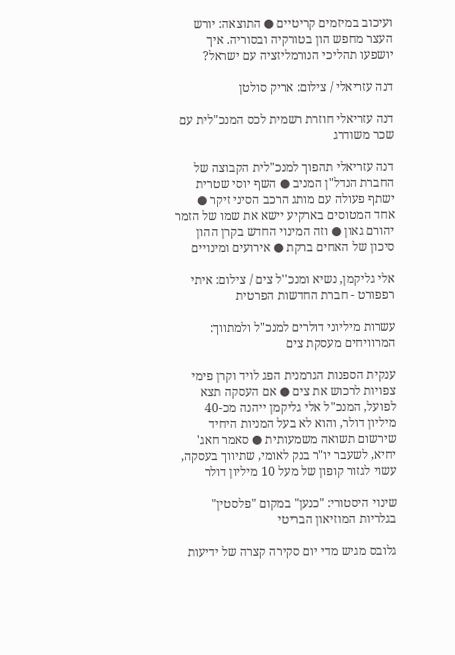ועיכוב במיזמים קריטיים ● התוצאה: יורש העצר מחפש הון בטורקיה ובסוריה. איך יושפעו תהליכי הנורמליזציה עם ישראל?

דנה עזריאלי / צילום: אריק סולטן

דנה עזריאלי חוזרת רשמית לכס המנכ"לית עם שכר משודרג

דנה עזריאלי תהפוך למנכ"לית הקבוצה של החברת הנדל"ן המניב ● השף יוסי שטרית ישתף פעולה עם מותג הרכב הסיני זיקר ● אחד המטוסים בארקיע יישא את שמו של הזמר יהורם גאון ● וזה המינוי החדש בקרן ההון סיכון של האחים ברקת ● אירועים ומינויים

אלי גליקמן, נשיא ומנכ''ל צים / צילום: איתי רפפורט - חברת החדשות הפרטית

עשרות מיליוני דולרים למנכ"ל ולמתווך: המרוויחים מעסקת צים

ענקית הספנות הגרמנית הפג לויד וקרן פימי צפויות לרכוש את צים ● אם העסקה תצא לפועל, המנכ"ל אלי גליקמן ייהנה מכ-40 מיליון דולר, והוא לא בעל המניות היחיד שירשום תשואה משמעותית ● סאמר חאג' יחיא, לשעבר יו"ר בנק לאומי, שתיווך בעסקה, עשוי לגזור קופון של מעל 10 מיליון דולר

שינוי היסטורי: "כנען" במקום "פלסטין" בגלריות המוזיאון הבריטי

גלובס מגיש מדי יום סקירה קצרה של ידיעות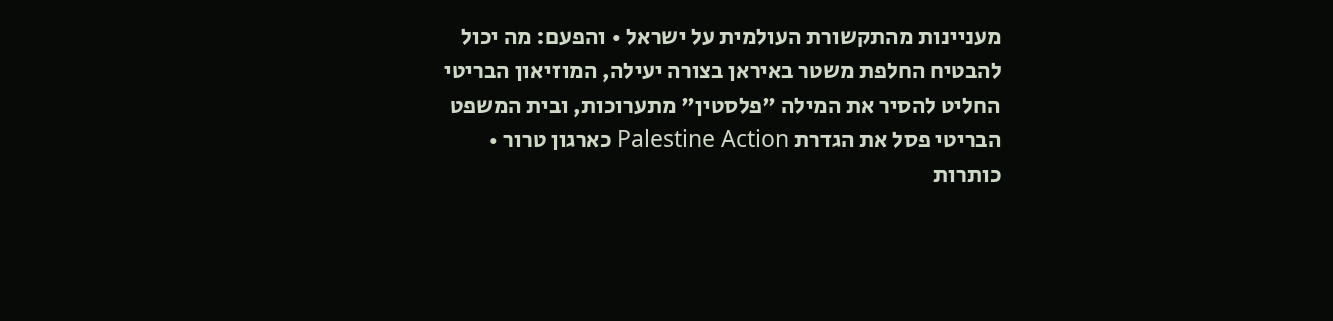מעניינות מהתקשורת העולמית על ישראל • והפעם: מה יכול להבטיח החלפת משטר באיראן בצורה יעילה, המוזיאון הבריטי החליט להסיר את המילה "פלסטין" מתערוכות, ובית המשפט הבריטי פסל את הגדרת Palestine Action כארגון טרור • כותרות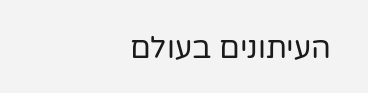העיתונים בעולם